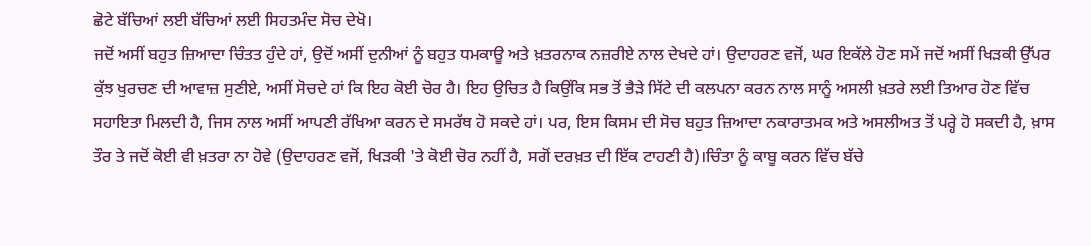ਛੋਟੇ ਬੱਚਿਆਂ ਲਈ ਬੱਚਿਆਂ ਲਈ ਸਿਹਤਮੰਦ ਸੋਚ ਦੇਖੋ।
ਜਦੋਂ ਅਸੀਂ ਬਹੁਤ ਜ਼ਿਆਦਾ ਚਿੰਤਤ ਹੁੰਦੇ ਹਾਂ, ਉਦੋਂ ਅਸੀਂ ਦੁਨੀਆਂ ਨੂੰ ਬਹੁਤ ਧਮਕਾਊ ਅਤੇ ਖ਼ਤਰਨਾਕ ਨਜ਼ਰੀਏ ਨਾਲ ਦੇਖਦੇ ਹਾਂ। ਉਦਾਹਰਣ ਵਜੋਂ, ਘਰ ਇਕੱਲੇ ਹੋਣ ਸਮੇਂ ਜਦੋਂ ਅਸੀਂ ਖਿੜਕੀ ਉੱਪਰ ਕੁੱਝ ਖੁਰਚਣ ਦੀ ਆਵਾਜ਼ ਸੁਣੀਏ, ਅਸੀਂ ਸੋਚਦੇ ਹਾਂ ਕਿ ਇਹ ਕੋਈ ਚੋਰ ਹੈ। ਇਹ ਉਚਿਤ ਹੈ ਕਿਉਂਕਿ ਸਭ ਤੋਂ ਭੈੜੇ ਸਿੱਟੇ ਦੀ ਕਲਪਨਾ ਕਰਨ ਨਾਲ ਸਾਨੂੰ ਅਸਲੀ ਖ਼ਤਰੇ ਲਈ ਤਿਆਰ ਹੋਣ ਵਿੱਚ ਸਹਾਇਤਾ ਮਿਲਦੀ ਹੈ, ਜਿਸ ਨਾਲ ਅਸੀਂ ਆਪਣੀ ਰੱਖਿਆ ਕਰਨ ਦੇ ਸਮਰੱਥ ਹੋ ਸਕਦੇ ਹਾਂ। ਪਰ, ਇਸ ਕਿਸਮ ਦੀ ਸੋਚ ਬਹੁਤ ਜ਼ਿਆਦਾ ਨਕਾਰਾਤਮਕ ਅਤੇ ਅਸਲੀਅਤ ਤੋਂ ਪਰ੍ਹੇ ਹੋ ਸਕਦੀ ਹੈ, ਖ਼ਾਸ ਤੌਰ ਤੇ ਜਦੋਂ ਕੋਈ ਵੀ ਖ਼ਤਰਾ ਨਾ ਹੋਵੇ (ਉਦਾਹਰਣ ਵਜੋਂ, ਖਿੜਕੀ 'ਤੇ ਕੋਈ ਚੋਰ ਨਹੀਂ ਹੈ, ਸਗੋਂ ਦਰਖ਼ਤ ਦੀ ਇੱਕ ਟਾਹਣੀ ਹੈ)।ਚਿੰਤਾ ਨੂੰ ਕਾਬੂ ਕਰਨ ਵਿੱਚ ਬੱਚੇ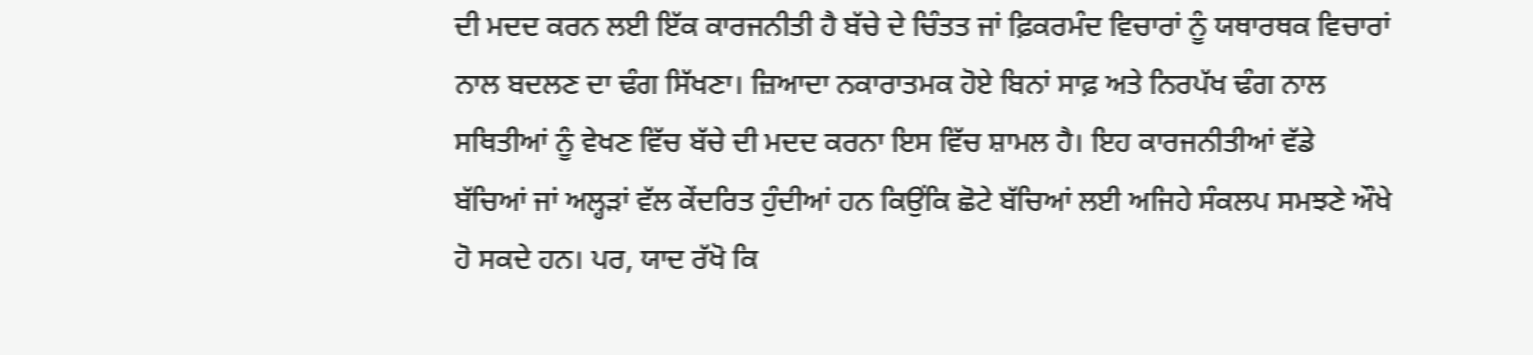ਦੀ ਮਦਦ ਕਰਨ ਲਈ ਇੱਕ ਕਾਰਜਨੀਤੀ ਹੈ ਬੱਚੇ ਦੇ ਚਿੰਤਤ ਜਾਂ ਫ਼ਿਕਰਮੰਦ ਵਿਚਾਰਾਂ ਨੂੰ ਯਥਾਰਥਕ ਵਿਚਾਰਾਂ ਨਾਲ ਬਦਲਣ ਦਾ ਢੰਗ ਸਿੱਖਣਾ। ਜ਼ਿਆਦਾ ਨਕਾਰਾਤਮਕ ਹੋਏ ਬਿਨਾਂ ਸਾਫ਼ ਅਤੇ ਨਿਰਪੱਖ ਢੰਗ ਨਾਲ ਸਥਿਤੀਆਂ ਨੂੰ ਵੇਖਣ ਵਿੱਚ ਬੱਚੇ ਦੀ ਮਦਦ ਕਰਨਾ ਇਸ ਵਿੱਚ ਸ਼ਾਮਲ ਹੈ। ਇਹ ਕਾਰਜਨੀਤੀਆਂ ਵੱਡੇ ਬੱਚਿਆਂ ਜਾਂ ਅਲ੍ਹੜਾਂ ਵੱਲ ਕੇਂਦਰਿਤ ਹੁੰਦੀਆਂ ਹਨ ਕਿਉਂਕਿ ਛੋਟੇ ਬੱਚਿਆਂ ਲਈ ਅਜਿਹੇ ਸੰਕਲਪ ਸਮਝਣੇ ਔਖੇ ਹੋ ਸਕਦੇ ਹਨ। ਪਰ, ਯਾਦ ਰੱਖੋ ਕਿ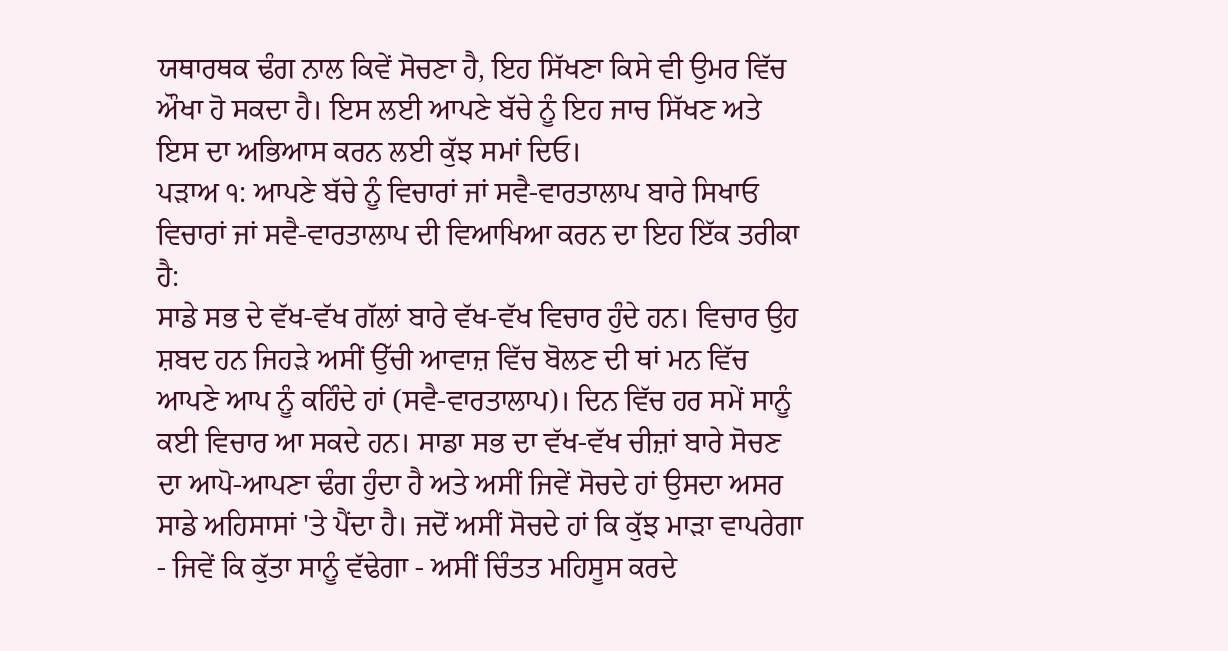ਯਥਾਰਥਕ ਢੰਗ ਨਾਲ ਕਿਵੇਂ ਸੋਚਣਾ ਹੈ, ਇਹ ਸਿੱਖਣਾ ਕਿਸੇ ਵੀ ਉਮਰ ਵਿੱਚ ਔਖਾ ਹੋ ਸਕਦਾ ਹੈ। ਇਸ ਲਈ ਆਪਣੇ ਬੱਚੇ ਨੂੰ ਇਹ ਜਾਚ ਸਿੱਖਣ ਅਤੇ ਇਸ ਦਾ ਅਭਿਆਸ ਕਰਨ ਲਈ ਕੁੱਝ ਸਮਾਂ ਦਿਓ।
ਪੜਾਅ ੧: ਆਪਣੇ ਬੱਚੇ ਨੂੰ ਵਿਚਾਰਾਂ ਜਾਂ ਸਵੈ-ਵਾਰਤਾਲਾਪ ਬਾਰੇ ਸਿਖਾਓ
ਵਿਚਾਰਾਂ ਜਾਂ ਸਵੈ-ਵਾਰਤਾਲਾਪ ਦੀ ਵਿਆਖਿਆ ਕਰਨ ਦਾ ਇਹ ਇੱਕ ਤਰੀਕਾ ਹੈ:
ਸਾਡੇ ਸਭ ਦੇ ਵੱਖ-ਵੱਖ ਗੱਲਾਂ ਬਾਰੇ ਵੱਖ-ਵੱਖ ਵਿਚਾਰ ਹੁੰਦੇ ਹਨ। ਵਿਚਾਰ ਉਹ ਸ਼ਬਦ ਹਨ ਜਿਹੜੇ ਅਸੀਂ ਉੱਚੀ ਆਵਾਜ਼ ਵਿੱਚ ਬੋਲਣ ਦੀ ਥਾਂ ਮਨ ਵਿੱਚ ਆਪਣੇ ਆਪ ਨੂੰ ਕਹਿੰਦੇ ਹਾਂ (ਸਵੈ-ਵਾਰਤਾਲਾਪ)। ਦਿਨ ਵਿੱਚ ਹਰ ਸਮੇਂ ਸਾਨੂੰ ਕਈ ਵਿਚਾਰ ਆ ਸਕਦੇ ਹਨ। ਸਾਡਾ ਸਭ ਦਾ ਵੱਖ-ਵੱਖ ਚੀਜ਼ਾਂ ਬਾਰੇ ਸੋਚਣ ਦਾ ਆਪੋ-ਆਪਣਾ ਢੰਗ ਹੁੰਦਾ ਹੈ ਅਤੇ ਅਸੀਂ ਜਿਵੇਂ ਸੋਚਦੇ ਹਾਂ ਉਸਦਾ ਅਸਰ ਸਾਡੇ ਅਹਿਸਾਸਾਂ 'ਤੇ ਪੈਂਦਾ ਹੈ। ਜਦੋਂ ਅਸੀਂ ਸੋਚਦੇ ਹਾਂ ਕਿ ਕੁੱਝ ਮਾੜਾ ਵਾਪਰੇਗਾ - ਜਿਵੇਂ ਕਿ ਕੁੱਤਾ ਸਾਨੂੰ ਵੱਢੇਗਾ - ਅਸੀਂ ਚਿੰਤਤ ਮਹਿਸੂਸ ਕਰਦੇ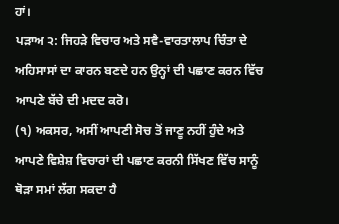ਹਾਂ।
ਪੜਾਅ ੨: ਜਿਹੜੇ ਵਿਚਾਰ ਅਤੇ ਸਵੈ-ਵਾਰਤਾਲਾਪ ਚਿੰਤਾ ਦੇ ਅਹਿਸਾਸਾਂ ਦਾ ਕਾਰਨ ਬਣਦੇ ਹਨ ਉਨ੍ਹਾਂ ਦੀ ਪਛਾਣ ਕਰਨ ਵਿੱਚ
ਆਪਣੇ ਬੱਚੇ ਦੀ ਮਦਦ ਕਰੋ।
(੧) ਅਕਸਰ, ਅਸੀਂ ਆਪਣੀ ਸੋਚ ਤੋਂ ਜਾਣੂ ਨਹੀਂ ਹੁੰਦੇ ਅਤੇ ਆਪਣੇ ਵਿਸ਼ੇਸ਼ ਵਿਚਾਰਾਂ ਦੀ ਪਛਾਣ ਕਰਨੀ ਸਿੱਖਣ ਵਿੱਚ ਸਾਨੂੰ ਥੋੜਾ ਸਮਾਂ ਲੱਗ ਸਕਦਾ ਹੈ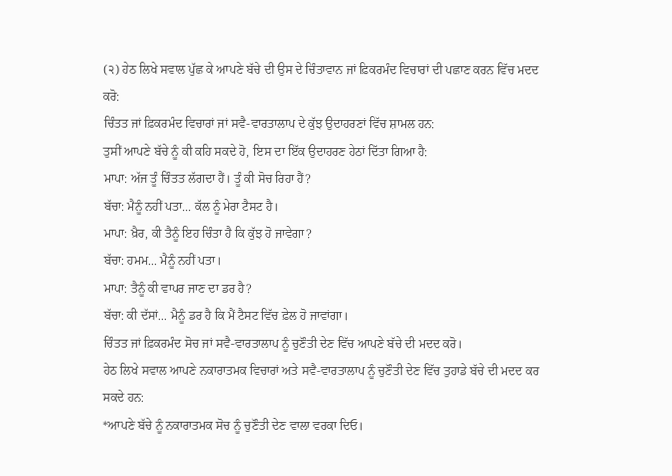(੨) ਹੇਠ ਲਿਖੇ ਸਵਾਲ ਪੁੱਛ ਕੇ ਆਪਣੇ ਬੱਚੇ ਦੀ ਉਸ ਦੇ ਚਿੰਤਾਵਾਨ ਜਾਂ ਫ਼ਿਕਰਮੰਦ ਵਿਚਾਰਾਂ ਦੀ ਪਛਾਣ ਕਰਨ ਵਿੱਚ ਮਦਦ ਕਰੋ:
ਚਿੰਤਤ ਜਾਂ ਫ਼ਿਕਰਮੰਦ ਵਿਚਾਰਾਂ ਜਾਂ ਸਵੈ-ਵਾਰਤਾਲਾਪ ਦੇ ਕੁੱਝ ਉਦਾਹਰਣਾਂ ਵਿੱਚ ਸ਼ਾਮਲ ਹਨ:
ਤੁਸੀਂ ਆਪਣੇ ਬੱਚੇ ਨੂੰ ਕੀ ਕਹਿ ਸਕਦੇ ਹੋ, ਇਸ ਦਾ ਇੱਕ ਉਦਾਹਰਣ ਹੇਠਾਂ ਦਿੱਤਾ ਗਿਆ ਹੈ:
ਮਾਪਾ: ਅੱਜ ਤੂੰ ਚਿੰਤਤ ਲੱਗਦਾ ਹੈਂ। ਤੂੰ ਕੀ ਸੋਚ ਰਿਹਾ ਹੈਂ?
ਬੱਚਾ: ਮੈਨੂੰ ਨਹੀਂ ਪਤਾ... ਕੱਲ ਨੂੰ ਮੇਰਾ ਟੈਸਟ ਹੈ।
ਮਾਪਾ: ਖ਼ੈਰ, ਕੀ ਤੈਨੂੰ ਇਹ ਚਿੰਤਾ ਹੈ ਕਿ ਕੁੱਝ ਹੋ ਜਾਵੇਗਾ?
ਬੱਚਾ: ਹਮਮ... ਮੈਨੂੰ ਨਹੀਂ ਪਤਾ।
ਮਾਪਾ: ਤੈਨੂੰ ਕੀ ਵਾਪਰ ਜਾਣ ਦਾ ਡਰ ਹੈ?
ਬੱਚਾ: ਕੀ ਦੱਸਾਂ... ਮੈਨੂੰ ਡਰ ਹੈ ਕਿ ਮੈਂ ਟੈਸਟ ਵਿੱਚ ਫ਼ੇਲ ਹੋ ਜਾਵਾਂਗਾ।
ਚਿੰਤਤ ਜਾਂ ਫ਼ਿਕਰਮੰਦ ਸੋਚ ਜਾਂ ਸਵੈ-ਵਾਰਤਾਲਾਪ ਨੂੰ ਚੁਣੌਤੀ ਦੇਣ ਵਿੱਚ ਆਪਣੇ ਬੱਚੇ ਦੀ ਮਦਦ ਕਰੋ।
ਹੇਠ ਲਿਖੇ ਸਵਾਲ ਆਪਣੇ ਨਕਾਰਾਤਮਕ ਵਿਚਾਰਾਂ ਅਤੇ ਸਵੈ-ਵਾਰਤਾਲਾਪ ਨੂੰ ਚੁਣੌਤੀ ਦੇਣ ਵਿੱਚ ਤੁਹਾਡੇ ਬੱਚੇ ਦੀ ਮਦਦ ਕਰ ਸਕਦੇ ਹਨ:
*ਆਪਣੇ ਬੱਚੇ ਨੂੰ ਨਕਾਰਾਤਮਕ ਸੋਚ ਨੂੰ ਚੁਣੌਤੀ ਦੇਣ ਵਾਲਾ ਵਰਕਾ ਦਿਓ।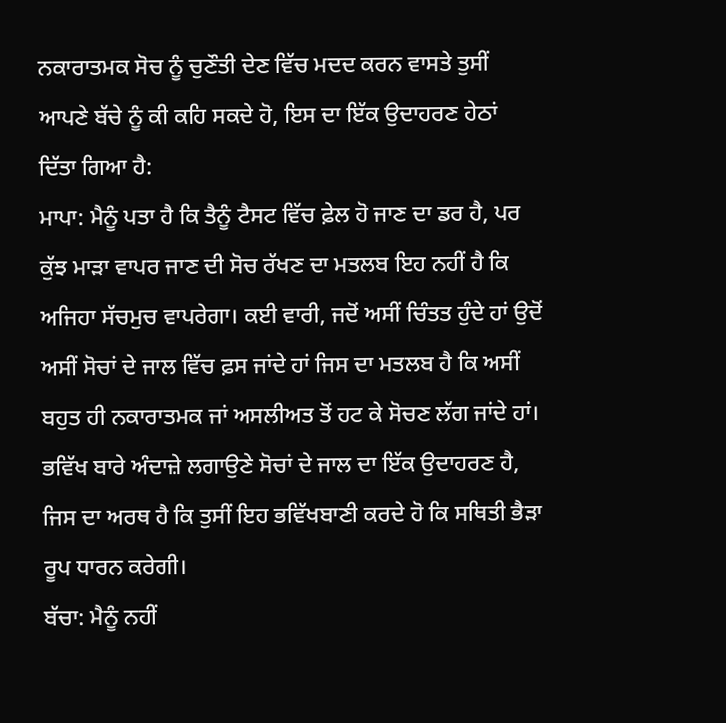ਨਕਾਰਾਤਮਕ ਸੋਚ ਨੂੰ ਚੁਣੌਤੀ ਦੇਣ ਵਿੱਚ ਮਦਦ ਕਰਨ ਵਾਸਤੇ ਤੁਸੀਂ ਆਪਣੇ ਬੱਚੇ ਨੂੰ ਕੀ ਕਹਿ ਸਕਦੇ ਹੋ, ਇਸ ਦਾ ਇੱਕ ਉਦਾਹਰਣ ਹੇਠਾਂ ਦਿੱਤਾ ਗਿਆ ਹੈ:
ਮਾਪਾ: ਮੈਨੂੰ ਪਤਾ ਹੈ ਕਿ ਤੈਨੂੰ ਟੈਸਟ ਵਿੱਚ ਫ਼ੇਲ ਹੋ ਜਾਣ ਦਾ ਡਰ ਹੈ, ਪਰ ਕੁੱਝ ਮਾੜਾ ਵਾਪਰ ਜਾਣ ਦੀ ਸੋਚ ਰੱਖਣ ਦਾ ਮਤਲਬ ਇਹ ਨਹੀਂ ਹੈ ਕਿ ਅਜਿਹਾ ਸੱਚਮੁਚ ਵਾਪਰੇਗਾ। ਕਈ ਵਾਰੀ, ਜਦੋਂ ਅਸੀਂ ਚਿੰਤਤ ਹੁੰਦੇ ਹਾਂ ਉਦੋਂ ਅਸੀਂ ਸੋਚਾਂ ਦੇ ਜਾਲ ਵਿੱਚ ਫ਼ਸ ਜਾਂਦੇ ਹਾਂ ਜਿਸ ਦਾ ਮਤਲਬ ਹੈ ਕਿ ਅਸੀਂ ਬਹੁਤ ਹੀ ਨਕਾਰਾਤਮਕ ਜਾਂ ਅਸਲੀਅਤ ਤੋਂ ਹਟ ਕੇ ਸੋਚਣ ਲੱਗ ਜਾਂਦੇ ਹਾਂ। ਭਵਿੱਖ ਬਾਰੇ ਅੰਦਾਜ਼ੇ ਲਗਾਉਣੇ ਸੋਚਾਂ ਦੇ ਜਾਲ ਦਾ ਇੱਕ ਉਦਾਹਰਣ ਹੈ, ਜਿਸ ਦਾ ਅਰਥ ਹੈ ਕਿ ਤੁਸੀਂ ਇਹ ਭਵਿੱਖਬਾਣੀ ਕਰਦੇ ਹੋ ਕਿ ਸਥਿਤੀ ਭੈੜਾ ਰੂਪ ਧਾਰਨ ਕਰੇਗੀ।
ਬੱਚਾ: ਮੈਨੂੰ ਨਹੀਂ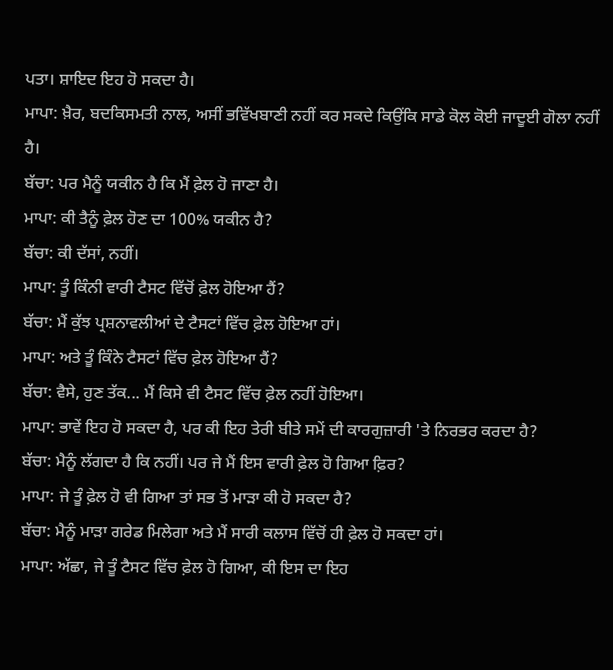ਪਤਾ। ਸ਼ਾਇਦ ਇਹ ਹੋ ਸਕਦਾ ਹੈ।
ਮਾਪਾ: ਖ਼ੈਰ, ਬਦਕਿਸਮਤੀ ਨਾਲ, ਅਸੀਂ ਭਵਿੱਖਬਾਣੀ ਨਹੀਂ ਕਰ ਸਕਦੇ ਕਿਉਂਕਿ ਸਾਡੇ ਕੋਲ ਕੋਈ ਜਾਦੂਈ ਗੋਲਾ ਨਹੀਂ ਹੈ।
ਬੱਚਾ: ਪਰ ਮੈਨੂੰ ਯਕੀਨ ਹੈ ਕਿ ਮੈਂ ਫ਼ੇਲ ਹੋ ਜਾਣਾ ਹੈ।
ਮਾਪਾ: ਕੀ ਤੈਨੂੰ ਫ਼ੇਲ ਹੋਣ ਦਾ 100% ਯਕੀਨ ਹੈ?
ਬੱਚਾ: ਕੀ ਦੱਸਾਂ, ਨਹੀਂ।
ਮਾਪਾ: ਤੂੰ ਕਿੰਨੀ ਵਾਰੀ ਟੈਸਟ ਵਿੱਚੋਂ ਫ਼ੇਲ ਹੋਇਆ ਹੈਂ?
ਬੱਚਾ: ਮੈਂ ਕੁੱਝ ਪ੍ਰਸ਼ਨਾਵਲੀਆਂ ਦੇ ਟੈਸਟਾਂ ਵਿੱਚ ਫ਼ੇਲ ਹੋਇਆ ਹਾਂ।
ਮਾਪਾ: ਅਤੇ ਤੂੰ ਕਿੰਨੇ ਟੈਸਟਾਂ ਵਿੱਚ ਫ਼ੇਲ ਹੋਇਆ ਹੈਂ?
ਬੱਚਾ: ਵੈਸੇ, ਹੁਣ ਤੱਕ... ਮੈਂ ਕਿਸੇ ਵੀ ਟੈਸਟ ਵਿੱਚ ਫ਼ੇਲ ਨਹੀਂ ਹੋਇਆ।
ਮਾਪਾ: ਭਾਵੇਂ ਇਹ ਹੋ ਸਕਦਾ ਹੈ, ਪਰ ਕੀ ਇਹ ਤੇਰੀ ਬੀਤੇ ਸਮੇਂ ਦੀ ਕਾਰਗੁਜ਼ਾਰੀ 'ਤੇ ਨਿਰਭਰ ਕਰਦਾ ਹੈ?
ਬੱਚਾ: ਮੈਨੂੰ ਲੱਗਦਾ ਹੈ ਕਿ ਨਹੀਂ। ਪਰ ਜੇ ਮੈਂ ਇਸ ਵਾਰੀ ਫ਼ੇਲ ਹੋ ਗਿਆ ਫ਼ਿਰ?
ਮਾਪਾ: ਜੇ ਤੂੰ ਫ਼ੇਲ ਹੋ ਵੀ ਗਿਆ ਤਾਂ ਸਭ ਤੋਂ ਮਾੜਾ ਕੀ ਹੋ ਸਕਦਾ ਹੈ?
ਬੱਚਾ: ਮੈਨੂੰ ਮਾੜਾ ਗਰੇਡ ਮਿਲੇਗਾ ਅਤੇ ਮੈਂ ਸਾਰੀ ਕਲਾਸ ਵਿੱਚੋਂ ਹੀ ਫ਼ੇਲ ਹੋ ਸਕਦਾ ਹਾਂ।
ਮਾਪਾ: ਅੱਛਾ, ਜੇ ਤੂੰ ਟੈਸਟ ਵਿੱਚ ਫ਼ੇਲ ਹੋ ਗਿਆ, ਕੀ ਇਸ ਦਾ ਇਹ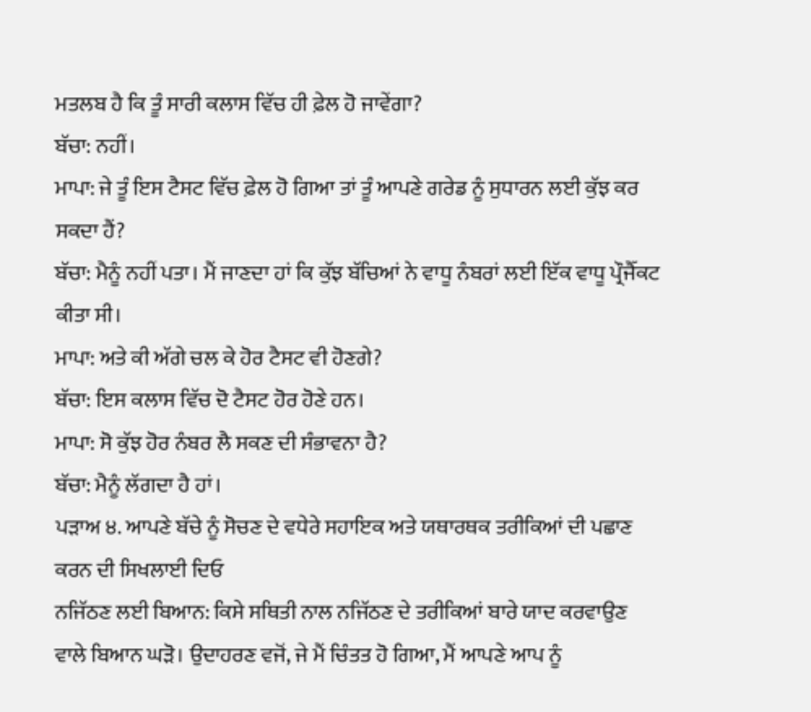ਮਤਲਬ ਹੈ ਕਿ ਤੂੰ ਸਾਰੀ ਕਲਾਸ ਵਿੱਚ ਹੀ ਫ਼ੇਲ ਹੋ ਜਾਵੇਂਗਾ?
ਬੱਚਾ: ਨਹੀਂ।
ਮਾਪਾ: ਜੇ ਤੂੰ ਇਸ ਟੈਸਟ ਵਿੱਚ ਫ਼ੇਲ ਹੋ ਗਿਆ ਤਾਂ ਤੂੰ ਆਪਣੇ ਗਰੇਡ ਨੂੰ ਸੁਧਾਰਨ ਲਈ ਕੁੱਝ ਕਰ ਸਕਦਾ ਹੈਂ?
ਬੱਚਾ: ਮੈਨੂੰ ਨਹੀਂ ਪਤਾ। ਮੈਂ ਜਾਣਦਾ ਹਾਂ ਕਿ ਕੁੱਝ ਬੱਚਿਆਂ ਨੇ ਵਾਧੂ ਨੰਬਰਾਂ ਲਈ ਇੱਕ ਵਾਧੂ ਪ੍ਰੌਜੈੱਕਟ ਕੀਤਾ ਸੀ।
ਮਾਪਾ: ਅਤੇ ਕੀ ਅੱਗੇ ਚਲ ਕੇ ਹੋਰ ਟੈਸਟ ਵੀ ਹੋਣਗੇ?
ਬੱਚਾ: ਇਸ ਕਲਾਸ ਵਿੱਚ ਦੋ ਟੈਸਟ ਹੋਰ ਹੋਣੇ ਹਨ।
ਮਾਪਾ: ਸੋ ਕੁੱਝ ਹੋਰ ਨੰਬਰ ਲੈ ਸਕਣ ਦੀ ਸੰਭਾਵਨਾ ਹੈ?
ਬੱਚਾ: ਮੈਨੂੰ ਲੱਗਦਾ ਹੈ ਹਾਂ।
ਪੜਾਅ ੪. ਆਪਣੇ ਬੱਚੇ ਨੂੰ ਸੋਚਣ ਦੇ ਵਧੇਰੇ ਸਹਾਇਕ ਅਤੇ ਯਥਾਰਥਕ ਤਰੀਕਿਆਂ ਦੀ ਪਛਾਣ ਕਰਨ ਦੀ ਸਿਖਲਾਈ ਦਿਓ
ਨਜਿੱਠਣ ਲਈ ਬਿਆਨ: ਕਿਸੇ ਸਥਿਤੀ ਨਾਲ ਨਜਿੱਠਣ ਦੇ ਤਰੀਕਿਆਂ ਬਾਰੇ ਯਾਦ ਕਰਵਾਉਣ ਵਾਲੇ ਬਿਆਨ ਘੜੋ। ਉਦਾਹਰਣ ਵਜੋਂ, ਜੇ ਮੈਂ ਚਿੰਤਤ ਹੋ ਗਿਆ, ਮੈਂ ਆਪਣੇ ਆਪ ਨੂੰ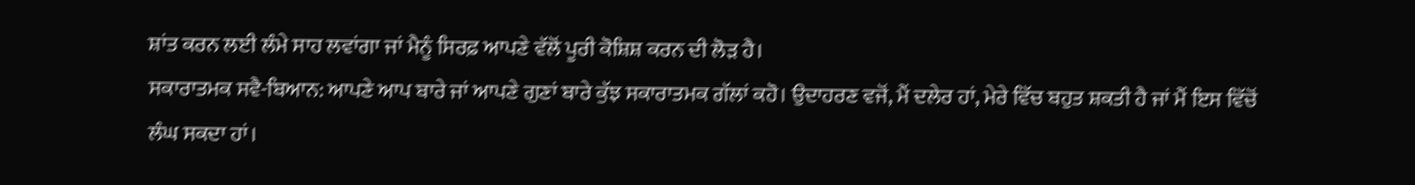ਸ਼ਾਂਤ ਕਰਨ ਲਈ ਲੰਮੇ ਸਾਹ ਲਵਾਂਗਾ ਜਾਂ ਮੈਨੂੰ ਸਿਰਫ਼ ਆਪਣੇ ਵੱਲੋਂ ਪੂਰੀ ਕੋਸ਼ਿਸ਼ ਕਰਨ ਦੀ ਲੋੜ ਹੈ।
ਸਕਾਰਾਤਮਕ ਸਵੈ-ਬਿਆਨ: ਆਪਣੇ ਆਪ ਬਾਰੇ ਜਾਂ ਆਪਣੇ ਗੁਣਾਂ ਬਾਰੇ ਕੁੱਝ ਸਕਾਰਾਤਮਕ ਗੱਲਾਂ ਕਹੋ। ਉਦਾਹਰਣ ਵਜੋਂ, ਮੈਂ ਦਲੇਰ ਹਾਂ, ਮੇਰੇ ਵਿੱਚ ਬਹੁਤ ਸ਼ਕਤੀ ਹੈ ਜਾਂ ਮੈਂ ਇਸ ਵਿੱਚੋਂ ਲੰਘ ਸਕਦਾ ਹਾਂ।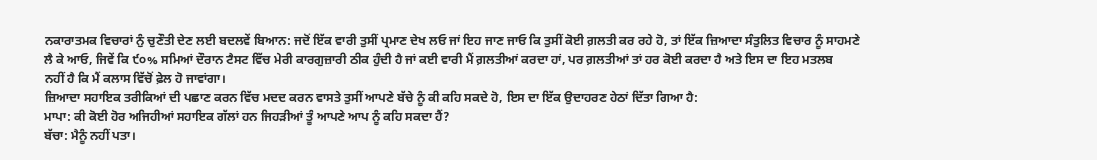ਨਕਾਰਾਤਮਕ ਵਿਚਾਰਾਂ ਨੁੰ ਚੁਣੌਤੀ ਦੇਣ ਲਈ ਬਦਲਵੇਂ ਬਿਆਨ: ਜਦੋਂ ਇੱਕ ਵਾਰੀ ਤੁਸੀਂ ਪ੍ਰਮਾਣ ਦੇਖ ਲਓ ਜਾਂ ਇਹ ਜਾਣ ਜਾਓ ਕਿ ਤੁਸੀਂ ਕੋਈ ਗ਼ਲਤੀ ਕਰ ਰਹੇ ਹੋ, ਤਾਂ ਇੱਕ ਜ਼ਿਆਦਾ ਸੰਤੁਲਿਤ ਵਿਚਾਰ ਨੂੰ ਸਾਹਮਣੇ ਲੈ ਕੇ ਆਓ, ਜਿਵੇਂ ਕਿ ੯੦% ਸਮਿਆਂ ਦੌਰਾਨ ਟੈਸਟ ਵਿੱਚ ਮੇਰੀ ਕਾਰਗੁਜ਼ਾਰੀ ਠੀਕ ਹੁੰਦੀ ਹੈ ਜਾਂ ਕਈ ਵਾਰੀ ਮੈਂ ਗ਼ਲਤੀਆਂ ਕਰਦਾ ਹਾਂ, ਪਰ ਗ਼ਲਤੀਆਂ ਤਾਂ ਹਰ ਕੋਈ ਕਰਦਾ ਹੈ ਅਤੇ ਇਸ ਦਾ ਇਹ ਮਤਲਬ
ਨਹੀਂ ਹੈ ਕਿ ਮੈਂ ਕਲਾਸ ਵਿੱਚੋਂ ਫ਼ੇਲ ਹੋ ਜਾਵਾਂਗਾ।
ਜ਼ਿਆਦਾ ਸਹਾਇਕ ਤਰੀਕਿਆਂ ਦੀ ਪਛਾਣ ਕਰਨ ਵਿੱਚ ਮਦਦ ਕਰਨ ਵਾਸਤੇ ਤੁਸੀਂ ਆਪਣੇ ਬੱਚੇ ਨੂੰ ਕੀ ਕਹਿ ਸਕਦੇ ਹੋ, ਇਸ ਦਾ ਇੱਕ ਉਦਾਹਰਣ ਹੇਠਾਂ ਦਿੱਤਾ ਗਿਆ ਹੈ:
ਮਾਪਾ: ਕੀ ਕੋਈ ਹੋਰ ਅਜਿਹੀਆਂ ਸਹਾਇਕ ਗੱਲਾਂ ਹਨ ਜਿਹੜੀਆਂ ਤੂੰ ਆਪਣੇ ਆਪ ਨੂੰ ਕਹਿ ਸਕਦਾ ਹੈਂ?
ਬੱਚਾ: ਮੈਨੂੰ ਨਹੀਂ ਪਤਾ।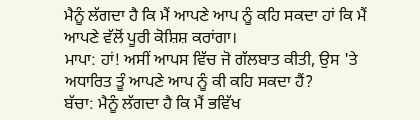ਮੈਨੂੰ ਲੱਗਦਾ ਹੈ ਕਿ ਮੈਂ ਆਪਣੇ ਆਪ ਨੂੰ ਕਹਿ ਸਕਦਾ ਹਾਂ ਕਿ ਮੈਂ ਆਪਣੇ ਵੱਲੋਂ ਪੂਰੀ ਕੋਸ਼ਿਸ਼ ਕਰਾਂਗਾ।
ਮਾਪਾ: ਹਾਂ! ਅਸੀਂ ਆਪਸ ਵਿੱਚ ਜੋ ਗੱਲਬਾਤ ਕੀਤੀ, ਉਸ 'ਤੇ ਅਧਾਰਿਤ ਤੂੰ ਆਪਣੇ ਆਪ ਨੂੰ ਕੀ ਕਹਿ ਸਕਦਾ ਹੈਂ?
ਬੱਚਾ: ਮੈਨੂੰ ਲੱਗਦਾ ਹੈ ਕਿ ਮੈਂ ਭਵਿੱਖ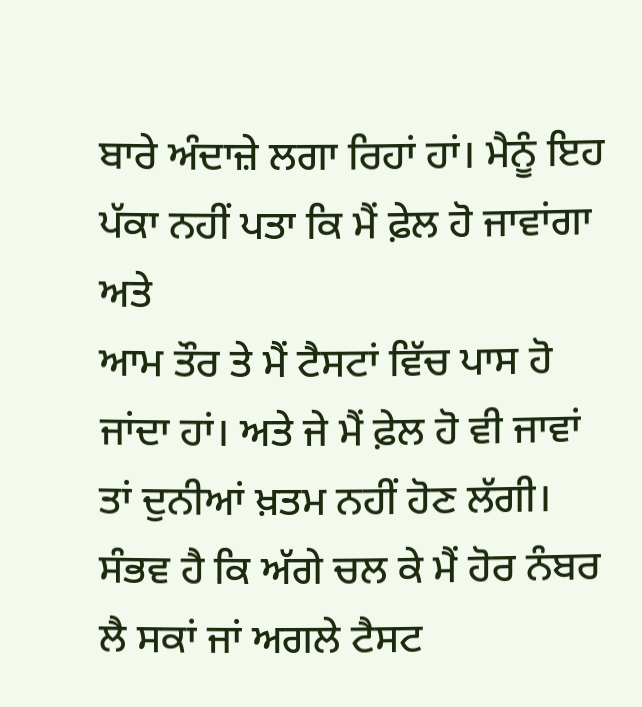ਬਾਰੇ ਅੰਦਾਜ਼ੇ ਲਗਾ ਰਿਹਾਂ ਹਾਂ। ਮੈਨੂੰ ਇਹ ਪੱਕਾ ਨਹੀਂ ਪਤਾ ਕਿ ਮੈਂ ਫ਼ੇਲ ਹੋ ਜਾਵਾਂਗਾ ਅਤੇ
ਆਮ ਤੌਰ ਤੇ ਮੈਂ ਟੈਸਟਾਂ ਵਿੱਚ ਪਾਸ ਹੋ ਜਾਂਦਾ ਹਾਂ। ਅਤੇ ਜੇ ਮੈਂ ਫ਼ੇਲ ਹੋ ਵੀ ਜਾਵਾਂ ਤਾਂ ਦੁਨੀਆਂ ਖ਼ਤਮ ਨਹੀਂ ਹੋਣ ਲੱਗੀ। ਸੰਭਵ ਹੈ ਕਿ ਅੱਗੇ ਚਲ ਕੇ ਮੈਂ ਹੋਰ ਨੰਬਰ ਲੈ ਸਕਾਂ ਜਾਂ ਅਗਲੇ ਟੈਸਟ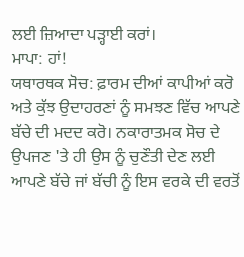ਲਈ ਜ਼ਿਆਦਾ ਪੜ੍ਹਾਈ ਕਰਾਂ।
ਮਾਪਾ: ਹਾਂ!
ਯਥਾਰਥਕ ਸੋਚ: ਫ਼ਾਰਮ ਦੀਆਂ ਕਾਪੀਆਂ ਕਰੋ ਅਤੇ ਕੁੱਝ ਉਦਾਹਰਣਾਂ ਨੂੰ ਸਮਝਣ ਵਿੱਚ ਆਪਣੇ ਬੱਚੇ ਦੀ ਮਦਦ ਕਰੋ। ਨਕਾਰਾਤਮਕ ਸੋਚ ਦੇ ਉਪਜਣ 'ਤੇ ਹੀ ਉਸ ਨੂੰ ਚੁਣੌਤੀ ਦੇਣ ਲਈ ਆਪਣੇ ਬੱਚੇ ਜਾਂ ਬੱਚੀ ਨੂੰ ਇਸ ਵਰਕੇ ਦੀ ਵਰਤੋਂ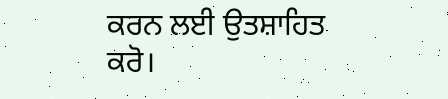ਕਰਨ ਲਈ ਉਤਸ਼ਾਹਿਤ ਕਰੋ।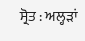ਸ੍ਰੋਤ : ਅਲ੍ਹੜਾਂ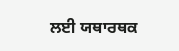ਲਈ ਯਥਾਰਥਕ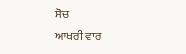ਸੋਚ
ਆਖਰੀ ਵਾਰ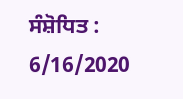ਸੰਸ਼ੋਧਿਤ : 6/16/2020